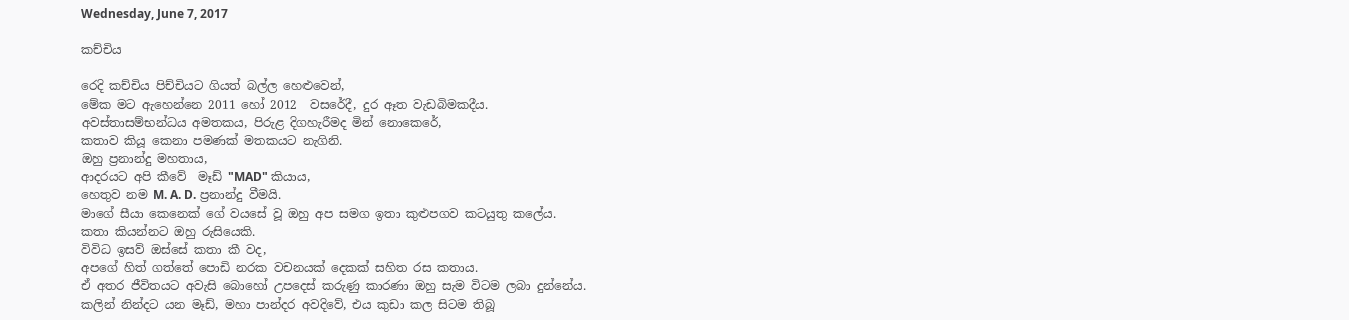Wednesday, June 7, 2017

කච්චිය

රෙදි කච්චිය පිච්චියට ගියත් බල්ල හෙළුවෙන්,
මේක මට ඇහෙන්නෙ 2011 හෝ 2012  වසරේදී, දුර ඈත වැඩබිමකදීය.
අවස්තාසම්භන්ධය අමතකය, පිරුළ දිගහැරීමද මින් නොකෙරේ,
කතාව කියූ කෙනා පමණක් මතකයට නැගිනි.
ඔහු ප්‍රනාන්දු මහතාය,
ආදරයට අපි කීවේ  ‍මෑඩ් "MAD" කියාය,
හෙතුව නම M. A. D. ප්‍රනාන්දු වීමයි.
මාගේ සීයා කෙනෙක් ගේ වයසේ වූ ඔහු අප සමග ඉතා කුළුපගව කටයුතු කලේය.
කතා කියන්නට ඔහු රුසියෙකි.
විවිධ ඉසව් ඔස්සේ කතා කී වද,
අපගේ හිත් ගත්තේ පොඩි නරක වචනයක් දෙකක් සහිත රස කතාය.
ඒ අතර ජීවිතයට අවැසි බොහෝ උපදෙස් කරුණු කාරණා ඔහු සැම විටම ලබා දුන්නේය.
කලින් නින්දට යන මෑඩ්, මහා පාන්දර අවදිවේ, එය කුඩා කල සිටම තිබූ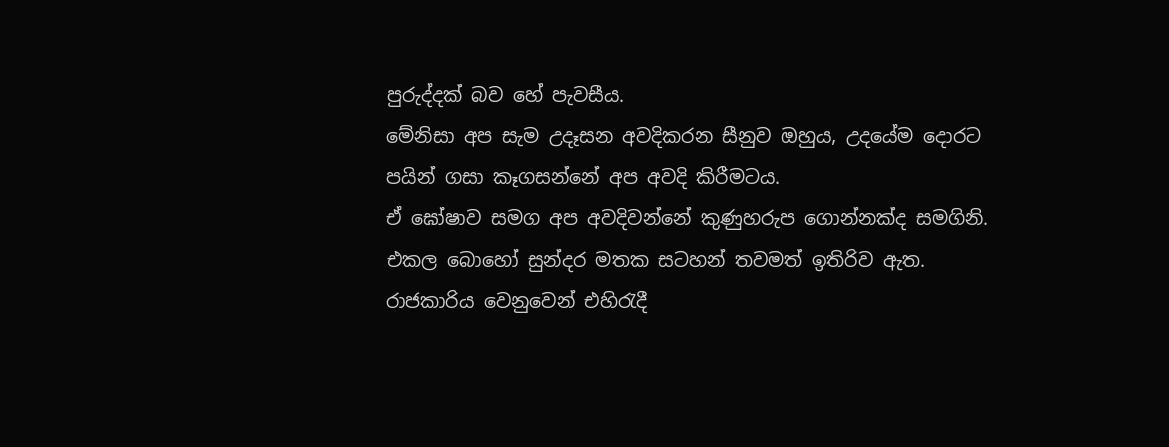පුරුද්දක් බව හේ පැවසීය.
මේනිසා අප සැම උදෑසන අවදිකරන සීනුව ඔහුය, උදයේම දොරට පයින් ගසා කෑගසන්නේ අප අවදි කිරීමටය.
ඒ ඝෝෂාව සමග අප අවදිවන්නේ කුණුහරුප ගොන්නක්ද සමගිනි.
එකල බොහෝ සුන්දර මතක සටහන් තවමත් ඉතිරිව ඇත.
රාජකාරිය වෙනුවෙන් එහිරැදී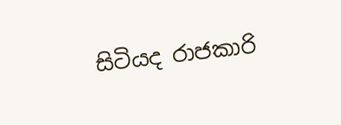සිටියද රාජකාරි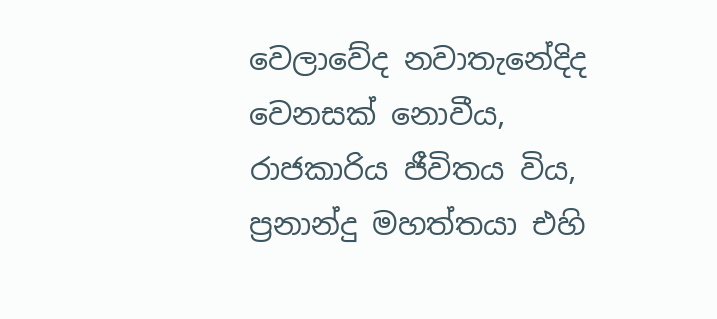වෙලාවේද නවාතැනේදිද වෙනසක් නොවීය, රාජකාරිය ජීවිතය විය, ප්‍රනාන්දු මහත්තයා එහි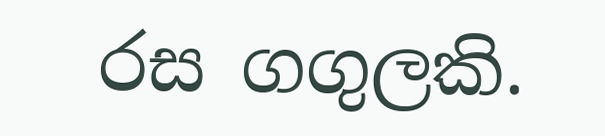රස ගගුලකි.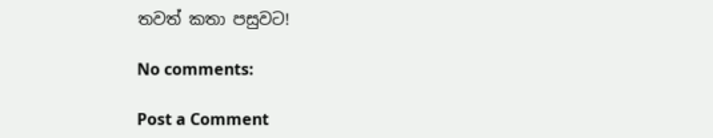තවත් කතා පසුවට!

No comments:

Post a Comment